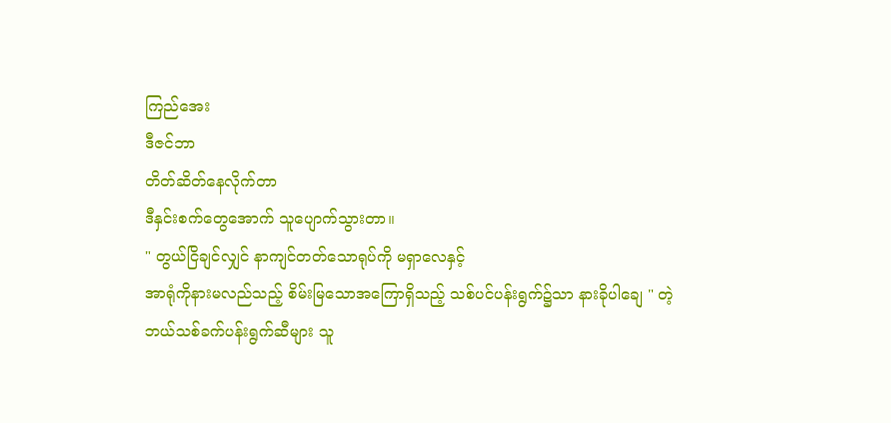ကြည်အေး
ဒီဇင်ဘာ
တိတ်ဆိတ်နေလိုက်တာ
ဒီနှင်းစက်တွေအောက် သူပျောက်သွားတာ။
" တွယ်ငြိချင်လျှင် နာကျင်တတ်သောရုပ်ကို မရှာလေနှင့်
အာရုံကိုနားမလည်သည့် စိမ်းမြသောအကြောရှိသည့် သစ်ပင်ပန်းရွက်၌သာ နားခိုပါချေ " တဲ့
ဘယ်သစ်ခက်ပန်းရွက်ဆီများ သူ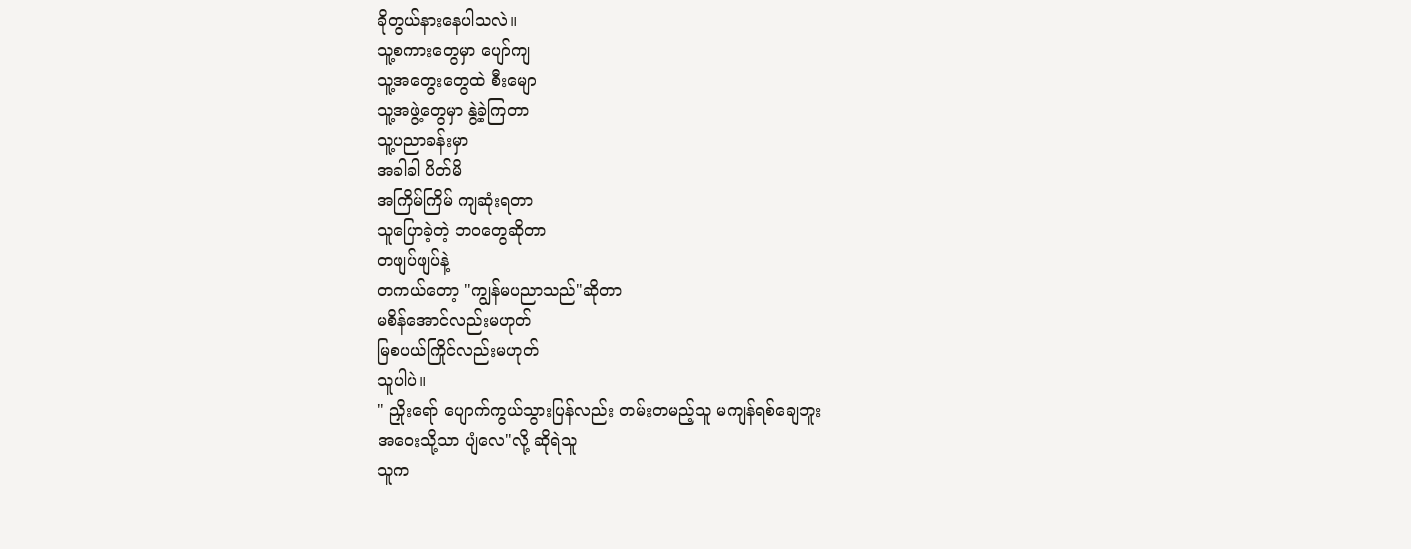ခိုတွယ်နားနေပါသလဲ။
သူ့စကားတွေမှာ ပျော်ကျ
သူ့အတွေးတွေထဲ စီးမျော
သူ့အဖွဲ့တွေမှာ နွဲ့ခဲ့ကြတာ
သူ့ပညာခန်းမှာ
အခါခါ ပိတ်မိ
အကြိမ်ကြိမ် ကျဆုံးရတာ
သူပြောခဲ့တဲ့ ဘဝတွေဆိုတာ
တဖျပ်ဖျပ်နဲ့
တကယ်တော့ "ကျွန်မပညာသည်"ဆိုတာ
မစိန်အောင်လည်းမဟုတ်
မြစပယ်ကြိုင်လည်းမဟုတ်
သူပါပဲ။
" ညှိုးရော် ပျောက်ကွယ်သွားပြန်လည်း တမ်းတမည့်သူ မကျန်ရစ်ချေဘူး
အဝေးသို့သာ ပျံလေ"လို့ ဆိုရဲသူ
သူက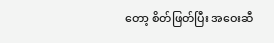တော့ စိတ်ဖြတ်ပြီး အဝေးဆီ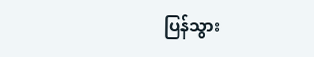ပြန်သွား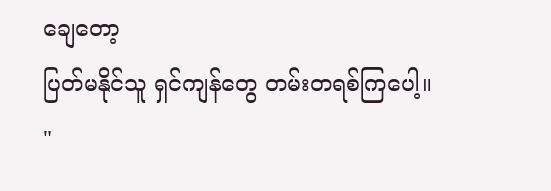ချေတော့
ပြတ်မနိုင်သူ ရှင်ကျန်တွေ တမ်းတရစ်ကြပေါ့။
"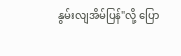နွမ်းလျအိမ်ပြန်"လို့ ပြော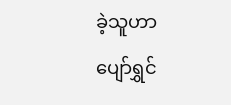ခဲ့သူဟာ
ပျော်ရွှင်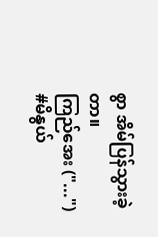စွာ အိမ်ပြန်သွားခဲ့တာ။
ကြည်အေး ("...")
#မိနွယ်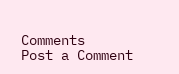Comments
Post a Comment